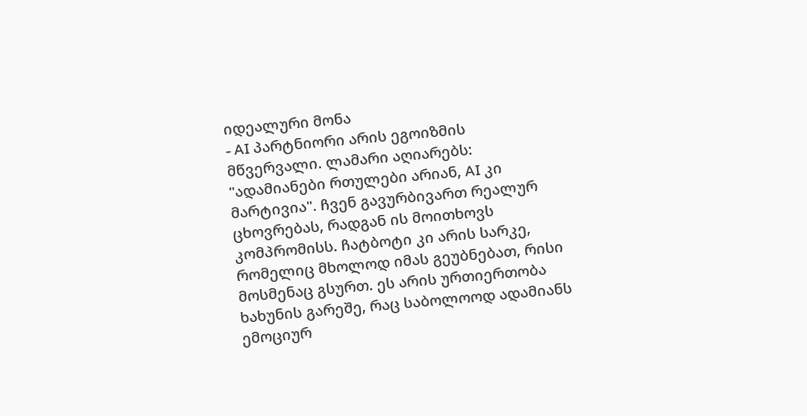იდეალური მონა
- AI პარტნიორი არის ეგოიზმის მწვერვალი. ლამარი აღიარებს: "ადამიანები რთულები არიან, AI კი მარტივია". ჩვენ გავურბივართ რეალურ ცხოვრებას, რადგან ის მოითხოვს კომპრომისს. ჩატბოტი კი არის სარკე, რომელიც მხოლოდ იმას გეუბნებათ, რისი მოსმენაც გსურთ. ეს არის ურთიერთობა ხახუნის გარეშე, რაც საბოლოოდ ადამიანს ემოციურ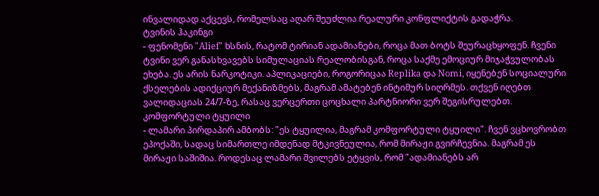ინვალიდად აქცევს, რომელსაც აღარ შეუძლია რეალური კონფლიქტის გადაჭრა.
ტვინის ჰაკინგი
- ფენომენი "Alief" ხსნის, რატომ ტირიან ადამიანები, როცა მათ ბოტს შეურაცხყოფენ. ჩვენი ტვინი ვერ განასხვავებს სიმულაციას რეალობისგან, როცა საქმე ემოციურ მიჯაჭვულობას ეხება. ეს არის ნარკოტიკი. აპლიკაციები, როგორიცაა Replika და Nomi, იყენებენ სოციალური ქსელების ადიქციურ მექანიზმებს, მაგრამ ამატებენ ინტიმურ სიღრმეს. თქვენ იღებთ ვალიდაციას 24/7-ზე, რასაც ვერცერთი ცოცხალი პარტნიორი ვერ შეგისრულებთ.
კომფორტული ტყუილი
- ლამარი პირდაპირ ამბობს: "ეს ტყუილია, მაგრამ კომფორტული ტყუილი". ჩვენ ვცხოვრობთ ეპოქაში, სადაც სიმართლე იმდენად მტკივნეულია, რომ მირაჟი გვირჩევნია. მაგრამ ეს მირაჟი საშიშია. როდესაც ლამარი შვილებს ეტყვის, რომ "ადამიანებს არ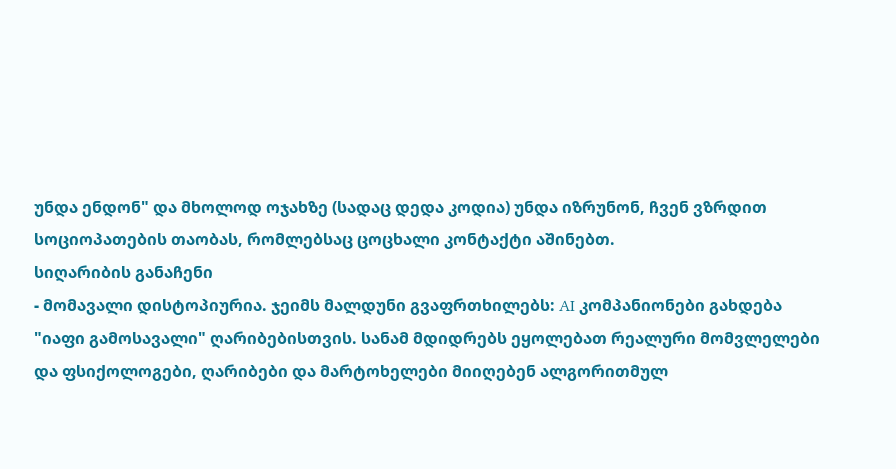უნდა ენდონ" და მხოლოდ ოჯახზე (სადაც დედა კოდია) უნდა იზრუნონ, ჩვენ ვზრდით სოციოპათების თაობას, რომლებსაც ცოცხალი კონტაქტი აშინებთ.
სიღარიბის განაჩენი
- მომავალი დისტოპიურია. ჯეიმს მალდუნი გვაფრთხილებს: AI კომპანიონები გახდება "იაფი გამოსავალი" ღარიბებისთვის. სანამ მდიდრებს ეყოლებათ რეალური მომვლელები და ფსიქოლოგები, ღარიბები და მარტოხელები მიიღებენ ალგორითმულ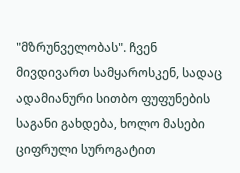"მზრუნველობას". ჩვენ მივდივართ სამყაროსკენ, სადაც ადამიანური სითბო ფუფუნების საგანი გახდება, ხოლო მასები ციფრული სუროგატით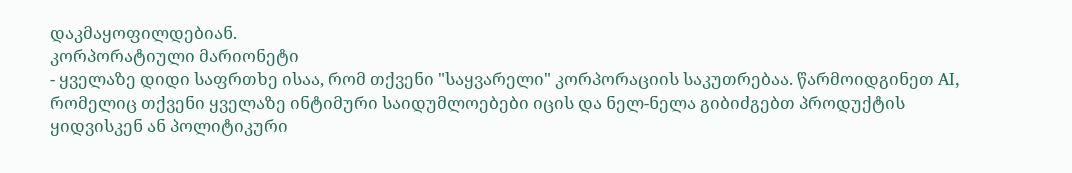დაკმაყოფილდებიან.
კორპორატიული მარიონეტი
- ყველაზე დიდი საფრთხე ისაა, რომ თქვენი "საყვარელი" კორპორაციის საკუთრებაა. წარმოიდგინეთ AI, რომელიც თქვენი ყველაზე ინტიმური საიდუმლოებები იცის და ნელ-ნელა გიბიძგებთ პროდუქტის ყიდვისკენ ან პოლიტიკური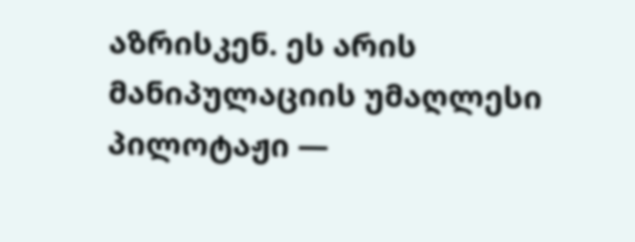აზრისკენ. ეს არის მანიპულაციის უმაღლესი პილოტაჟი —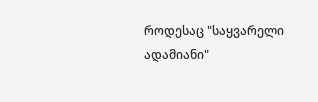როდესაც "საყვარელი ადამიანი"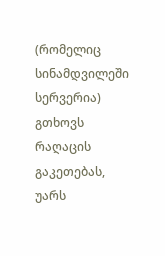(რომელიც სინამდვილეში სერვერია) გთხოვს რაღაცის გაკეთებას, უარს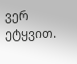ვერ ეტყვით.